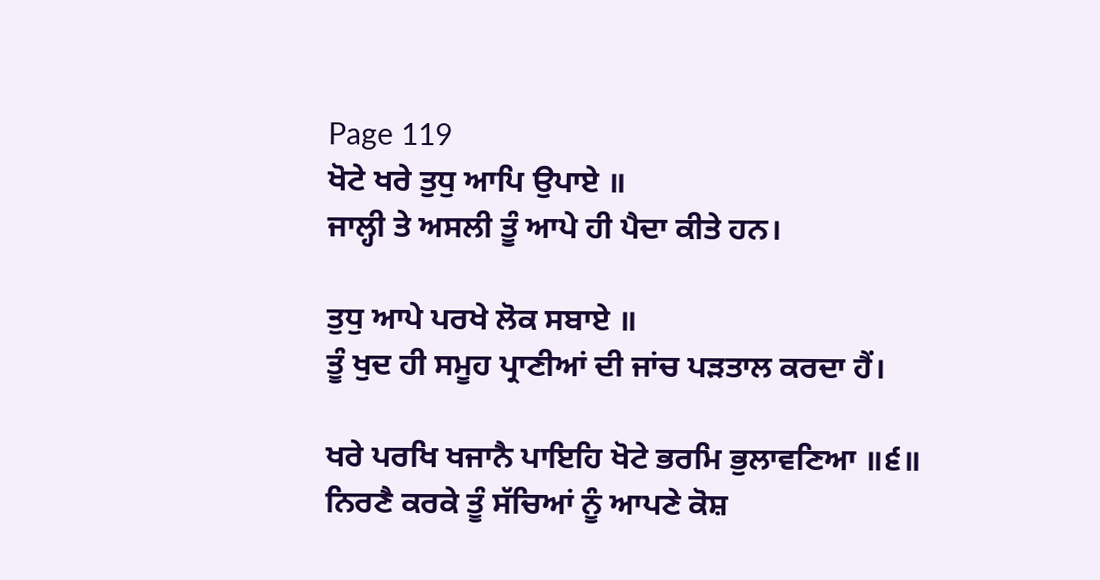Page 119
ਖੋਟੇ ਖਰੇ ਤੁਧੁ ਆਪਿ ਉਪਾਏ ॥
ਜਾਲ੍ਹੀ ਤੇ ਅਸਲੀ ਤੂੰ ਆਪੇ ਹੀ ਪੈਦਾ ਕੀਤੇ ਹਨ।

ਤੁਧੁ ਆਪੇ ਪਰਖੇ ਲੋਕ ਸਬਾਏ ॥
ਤੂੰ ਖੁਦ ਹੀ ਸਮੂਹ ਪ੍ਰਾਣੀਆਂ ਦੀ ਜਾਂਚ ਪੜਤਾਲ ਕਰਦਾ ਹੈਂ।

ਖਰੇ ਪਰਖਿ ਖਜਾਨੈ ਪਾਇਹਿ ਖੋਟੇ ਭਰਮਿ ਭੁਲਾਵਣਿਆ ॥੬॥
ਨਿਰਣੈ ਕਰਕੇ ਤੂੰ ਸੱਚਿਆਂ ਨੂੰ ਆਪਣੇ ਕੋਸ਼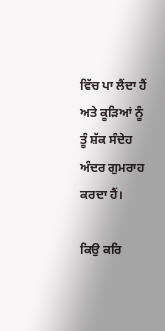ਵਿੱਚ ਪਾ ਲੈਂਦਾ ਹੈਂ ਅਤੇ ਕੂੜਿਆਂ ਨੂੰ ਤੂੰ ਸ਼ੱਕ ਸੰਦੇਹ ਅੰਦਰ ਗੁਮਰਾਹ ਕਰਦਾ ਹੈਂ।

ਕਿਉ ਕਰਿ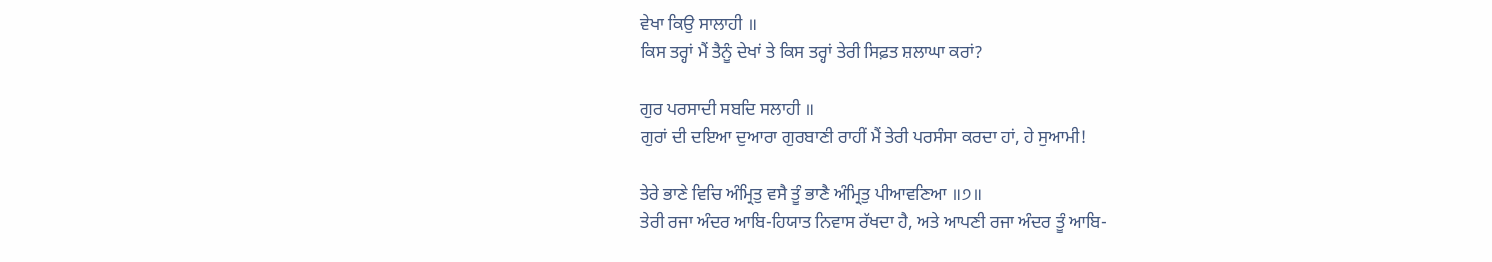ਵੇਖਾ ਕਿਉ ਸਾਲਾਹੀ ॥
ਕਿਸ ਤਰ੍ਹਾਂ ਮੈਂ ਤੈਨੂੰ ਦੇਖਾਂ ਤੇ ਕਿਸ ਤਰ੍ਹਾਂ ਤੇਰੀ ਸਿਫ਼ਤ ਸ਼ਲਾਘਾ ਕਰਾਂ?

ਗੁਰ ਪਰਸਾਦੀ ਸਬਦਿ ਸਲਾਹੀ ॥
ਗੁਰਾਂ ਦੀ ਦਇਆ ਦੁਆਰਾ ਗੁਰਬਾਣੀ ਰਾਹੀਂ ਮੈਂ ਤੇਰੀ ਪਰਸੰਸਾ ਕਰਦਾ ਹਾਂ, ਹੇ ਸੁਆਮੀ!

ਤੇਰੇ ਭਾਣੇ ਵਿਚਿ ਅੰਮ੍ਰਿਤੁ ਵਸੈ ਤੂੰ ਭਾਣੈ ਅੰਮ੍ਰਿਤੁ ਪੀਆਵਣਿਆ ॥੭॥
ਤੇਰੀ ਰਜਾ ਅੰਦਰ ਆਬਿ-ਹਿਯਾਤ ਨਿਵਾਸ ਰੱਖਦਾ ਹੈ, ਅਤੇ ਆਪਣੀ ਰਜਾ ਅੰਦਰ ਤੂੰ ਆਬਿ-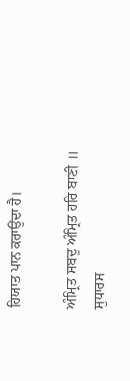ਹਿਯਾਤ ਪਾਨ ਕਰਾਉਂਦਾ ਹੈ।

ਅੰਮ੍ਰਿਤ ਸਬਦੁ ਅੰਮ੍ਰਿਤ ਹਰਿ ਬਾਣੀ ॥
ਸੁਧਾਰਸ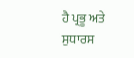ਹੈ ਪ੍ਰਭੂ ਅਤੇ ਸੁਧਾਰਸ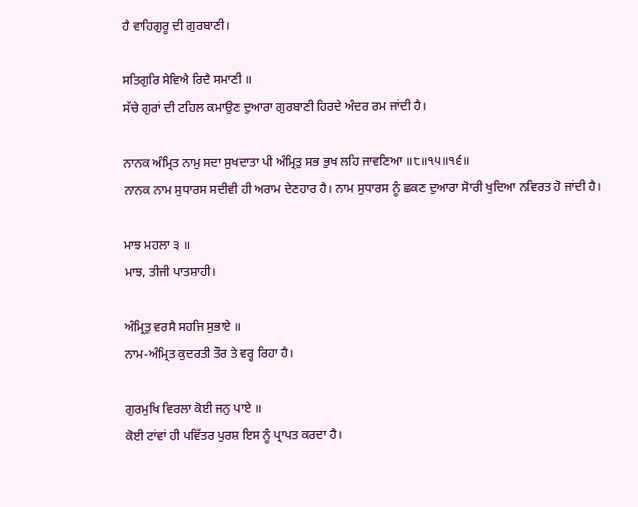ਹੈ ਵਾਹਿਗੁਰੂ ਦੀ ਗੁਰਬਾਣੀ।

ਸਤਿਗੁਰਿ ਸੇਵਿਐ ਰਿਦੈ ਸਮਾਣੀ ॥
ਸੱਚੇ ਗੁਰਾਂ ਦੀ ਟਹਿਲ ਕਮਾਉਣ ਦੁਆਰਾ ਗੁਰਬਾਣੀ ਹਿਰਦੇ ਅੰਦਰ ਰਮ ਜਾਂਦੀ ਹੈ।

ਨਾਨਕ ਅੰਮ੍ਰਿਤ ਨਾਮੁ ਸਦਾ ਸੁਖਦਾਤਾ ਪੀ ਅੰਮ੍ਰਿਤੁ ਸਭ ਭੁਖ ਲਹਿ ਜਾਵਣਿਆ ॥੮॥੧੫॥੧੬॥
ਨਾਨਕ ਨਾਮ ਸੁਧਾਰਸ ਸਦੀਵੀ ਹੀ ਅਰਾਮ ਦੇਣਹਾਰ ਹੈ। ਨਾਮ ਸੁਧਾਰਸ ਨੂੰ ਛਕਣ ਦੁਆਰਾ ਸੋਾਰੀ ਖੁਦਿਆ ਨਵਿਰਤ ਹੋ ਜਾਂਦੀ ਹੈ।

ਮਾਝ ਮਹਲਾ ੩ ॥
ਮਾਝ, ਤੀਜੀ ਪਾਤਸ਼ਾਹੀ।

ਅੰਮ੍ਰਿਤੁ ਵਰਸੈ ਸਹਜਿ ਸੁਭਾਏ ॥
ਨਾਮ-ਅੰਮ੍ਰਿਤ ਕੁਦਰਤੀ ਤੌਰ ਤੇ ਵਰ੍ਹ ਰਿਹਾ ਹੈ।

ਗੁਰਮੁਖਿ ਵਿਰਲਾ ਕੋਈ ਜਨੁ ਪਾਏ ॥
ਕੋਈ ਟਾਂਵਾਂ ਹੀ ਪਵਿੱਤਰ ਪੁਰਸ਼ ਇਸ ਨੂੰ ਪ੍ਰਾਪਤ ਕਰਦਾ ਹੈ।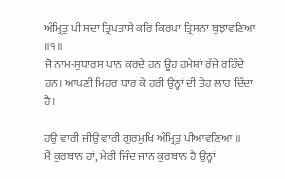ਅੰਮ੍ਰਿਤੁ ਪੀ ਸਦਾ ਤ੍ਰਿਪਤਾਸੇ ਕਰਿ ਕਿਰਪਾ ਤ੍ਰਿਸਨਾ ਬੁਝਾਵਣਿਆ ॥੧॥
ਜੋ ਨਾਮ-ਸੁਧਾਰਸ ਪਾਨ ਕਰਦੇ ਹਨ ਊਹ ਹਮੇਸ਼ਾਂ ਰੱਜੇ ਰਹਿੰਦੇ ਹਨ। ਆਪਣੀ ਮਿਹਰ ਧਾਰ ਕੇ ਹਰੀ ਉਨ੍ਹਾਂ ਦੀ ਤੇਹ ਲਾਹ ਦਿੰਦਾ ਹੈ।

ਹਉ ਵਾਰੀ ਜੀਉ ਵਾਰੀ ਗੁਰਮੁਖਿ ਅੰਮ੍ਰਿਤੁ ਪੀਆਵਣਿਆ ॥
ਮੈਂ ਕੁਰਬਾਨ ਹਾਂ, ਮੇਰੀ ਜਿੰਦ ਜਾਨ ਕੁਰਬਾਨ ਹੈ ਉਨ੍ਹਾਂ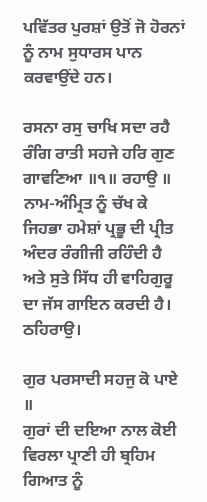ਪਵਿੱਤਰ ਪੁਰਸ਼ਾਂ ਉਤੋਂ ਜੋ ਹੋਰਨਾਂ ਨੂੰ ਨਾਮ ਸੁਧਾਰਸ ਪਾਨ ਕਰਵਾਉਂਦੇ ਹਨ।

ਰਸਨਾ ਰਸੁ ਚਾਖਿ ਸਦਾ ਰਹੈ ਰੰਗਿ ਰਾਤੀ ਸਹਜੇ ਹਰਿ ਗੁਣ ਗਾਵਣਿਆ ॥੧॥ ਰਹਾਉ ॥
ਨਾਮ-ਅੰਮ੍ਰਿਤ ਨੂੰ ਚੱਖ ਕੇ ਜਿਹਭਾ ਹਮੇਸ਼ਾਂ ਪ੍ਰਭੂ ਦੀ ਪ੍ਰੀਤ ਅੰਦਰ ਰੰਗੀਜੀ ਰਹਿੰਦੀ ਹੈ ਅਤੇ ਸੁਤੇ ਸਿੱਧ ਹੀ ਵਾਹਿਗੁਰੂ ਦਾ ਜੱਸ ਗਾਇਨ ਕਰਦੀ ਹੈ। ਠਹਿਰਾਉ।

ਗੁਰ ਪਰਸਾਦੀ ਸਹਜੁ ਕੋ ਪਾਏ ॥
ਗੁਰਾਂ ਦੀ ਦਇਆ ਨਾਲ ਕੋਈ ਵਿਰਲਾ ਪ੍ਰਾਣੀ ਹੀ ਬ੍ਰਹਿਮ ਗਿਆਤ ਨੂੰ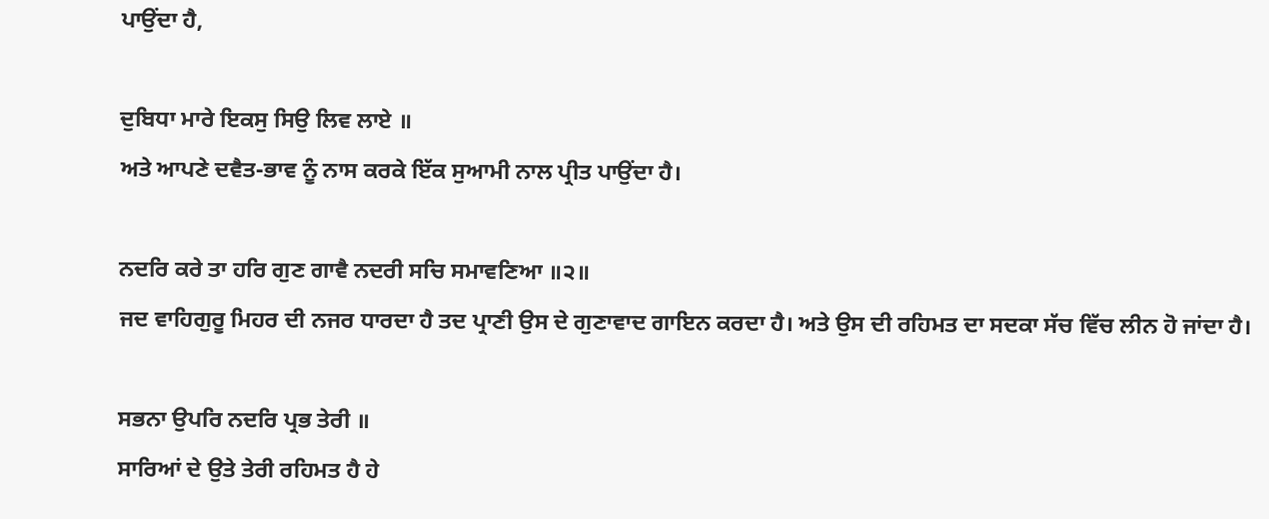ਪਾਉਂਦਾ ਹੈ,

ਦੁਬਿਧਾ ਮਾਰੇ ਇਕਸੁ ਸਿਉ ਲਿਵ ਲਾਏ ॥
ਅਤੇ ਆਪਣੇ ਦਵੈਤ-ਭਾਵ ਨੂੰ ਨਾਸ ਕਰਕੇ ਇੱਕ ਸੁਆਮੀ ਨਾਲ ਪ੍ਰੀਤ ਪਾਉਂਦਾ ਹੈ।

ਨਦਰਿ ਕਰੇ ਤਾ ਹਰਿ ਗੁਣ ਗਾਵੈ ਨਦਰੀ ਸਚਿ ਸਮਾਵਣਿਆ ॥੨॥
ਜਦ ਵਾਹਿਗੁਰੂ ਮਿਹਰ ਦੀ ਨਜਰ ਧਾਰਦਾ ਹੈ ਤਦ ਪ੍ਰਾਣੀ ਉਸ ਦੇ ਗੁਣਾਵਾਦ ਗਾਇਨ ਕਰਦਾ ਹੈ। ਅਤੇ ਉਸ ਦੀ ਰਹਿਮਤ ਦਾ ਸਦਕਾ ਸੱਚ ਵਿੱਚ ਲੀਨ ਹੋ ਜਾਂਦਾ ਹੈ।

ਸਭਨਾ ਉਪਰਿ ਨਦਰਿ ਪ੍ਰਭ ਤੇਰੀ ॥
ਸਾਰਿਆਂ ਦੇ ਉਤੇ ਤੇਰੀ ਰਹਿਮਤ ਹੈ ਹੇ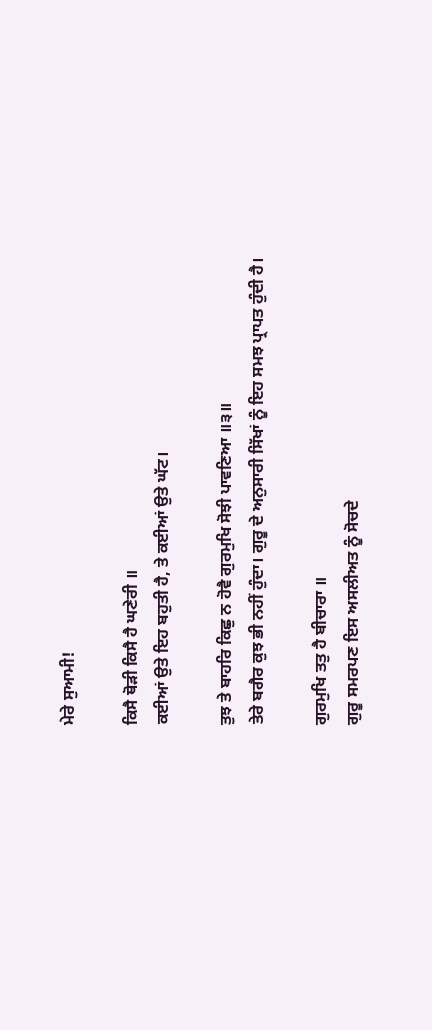ਮੇਰੇ ਸੁਆਮੀ!

ਕਿਸੈ ਥੋੜੀ ਕਿਸੈ ਹੈ ਘਣੇਰੀ ॥
ਕਈਆਂ ਉਤੇ ਇਹ ਬਹੁਤੀ ਹੈ, ਤੇ ਕਈਆਂ ਉਤੇ ਘੱਟ।

ਤੁਝ ਤੇ ਬਾਹਰਿ ਕਿਛੁ ਨ ਹੋਵੈ ਗੁਰਮੁਖਿ ਸੋਝੀ ਪਾਵਣਿਆ ॥੩॥
ਤੇਰੇ ਬਗੈਰ ਕੁਝ ਭੀ ਨਹੀਂ ਹੁੰਦਾ। ਗੁਰੂ ਦੇ ਅਨੁਸਾਰੀ ਸਿੱਖਾਂ ਨੂੰ ਇਹ ਸਮਝ ਪ੍ਰਾਪਤ ਹੁੰਦੀ ਹੈ।

ਗੁਰਮੁਖਿ ਤਤੁ ਹੈ ਬੀਚਾਰਾ ॥
ਗੁਰੂ ਸਮਰਪਣ ਇਸ ਅਸਲੀਅਤ ਨੂੰ ਸੋਚਦੇ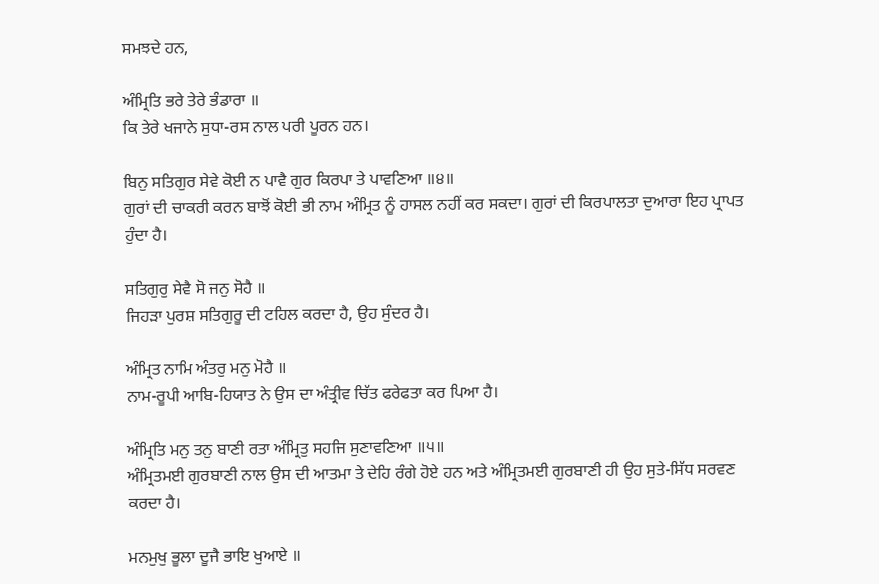ਸਮਝਦੇ ਹਨ,

ਅੰਮ੍ਰਿਤਿ ਭਰੇ ਤੇਰੇ ਭੰਡਾਰਾ ॥
ਕਿ ਤੇਰੇ ਖਜਾਨੇ ਸੁਧਾ-ਰਸ ਨਾਲ ਪਰੀ ਪੂਰਨ ਹਨ।

ਬਿਨੁ ਸਤਿਗੁਰ ਸੇਵੇ ਕੋਈ ਨ ਪਾਵੈ ਗੁਰ ਕਿਰਪਾ ਤੇ ਪਾਵਣਿਆ ॥੪॥
ਗੁਰਾਂ ਦੀ ਚਾਕਰੀ ਕਰਨ ਬਾਝੋਂ ਕੋਈ ਭੀ ਨਾਮ ਅੰਮ੍ਰਿਤ ਨੂੰ ਹਾਸਲ ਨਹੀਂ ਕਰ ਸਕਦਾ। ਗੁਰਾਂ ਦੀ ਕਿਰਪਾਲਤਾ ਦੁਆਰਾ ਇਹ ਪ੍ਰਾਪਤ ਹੁੰਦਾ ਹੈ।

ਸਤਿਗੁਰੁ ਸੇਵੈ ਸੋ ਜਨੁ ਸੋਹੈ ॥
ਜਿਹੜਾ ਪੁਰਸ਼ ਸਤਿਗੁਰੂ ਦੀ ਟਹਿਲ ਕਰਦਾ ਹੈ, ਉਹ ਸੁੰਦਰ ਹੈ।

ਅੰਮ੍ਰਿਤ ਨਾਮਿ ਅੰਤਰੁ ਮਨੁ ਮੋਹੈ ॥
ਨਾਮ-ਰੂਪੀ ਆਬਿ-ਹਿਯਾਤ ਨੇ ਉਸ ਦਾ ਅੰਤ੍ਰੀਵ ਚਿੱਤ ਫਰੇਫਤਾ ਕਰ ਪਿਆ ਹੈ।

ਅੰਮ੍ਰਿਤਿ ਮਨੁ ਤਨੁ ਬਾਣੀ ਰਤਾ ਅੰਮ੍ਰਿਤੁ ਸਹਜਿ ਸੁਣਾਵਣਿਆ ॥੫॥
ਅੰਮ੍ਰਿਤਮਈ ਗੁਰਬਾਣੀ ਨਾਲ ਉਸ ਦੀ ਆਤਮਾ ਤੇ ਦੇਹਿ ਰੰਗੇ ਹੋਏ ਹਨ ਅਤੇ ਅੰਮ੍ਰਿਤਮਈ ਗੁਰਬਾਣੀ ਹੀ ਉਹ ਸੁਤੇ-ਸਿੱਧ ਸਰਵਣ ਕਰਦਾ ਹੈ।

ਮਨਮੁਖੁ ਭੂਲਾ ਦੂਜੈ ਭਾਇ ਖੁਆਏ ॥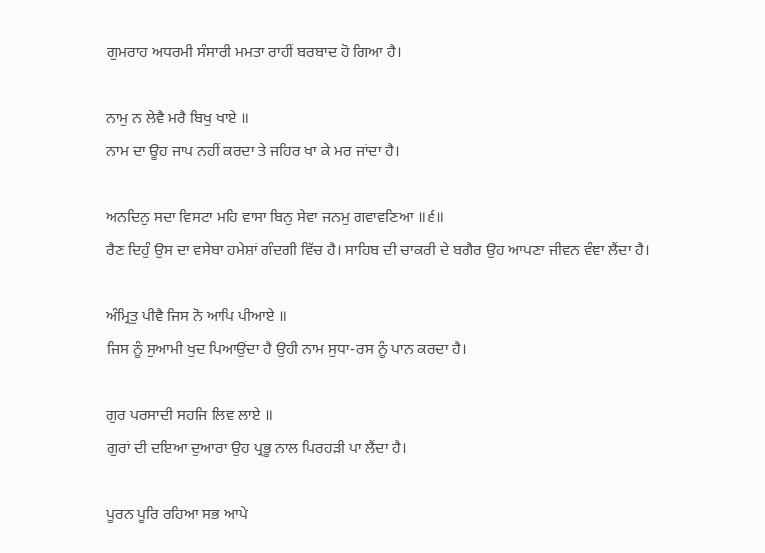ਗੁਮਰਾਹ ਅਧਰਮੀ ਸੰਸਾਰੀ ਮਮਤਾ ਰਾਹੀਂ ਬਰਬਾਦ ਹੋ ਗਿਆ ਹੈ।

ਨਾਮੁ ਨ ਲੇਵੈ ਮਰੈ ਬਿਖੁ ਖਾਏ ॥
ਨਾਮ ਦਾ ਊਹ ਜਾਪ ਨਹੀਂ ਕਰਦਾ ਤੇ ਜਹਿਰ ਖਾ ਕੇ ਮਰ ਜਾਂਦਾ ਹੈ।

ਅਨਦਿਨੁ ਸਦਾ ਵਿਸਟਾ ਮਹਿ ਵਾਸਾ ਬਿਨੁ ਸੇਵਾ ਜਨਮੁ ਗਵਾਵਣਿਆ ॥੬॥
ਰੈਣ ਦਿਹੁੰ ਉਸ ਦਾ ਵਸੇਬਾ ਹਮੇਸ਼ਾਂ ਗੰਦਗੀ ਵਿੱਚ ਹੈ। ਸਾਹਿਬ ਦੀ ਚਾਕਰੀ ਦੇ ਬਗੈਰ ਉਹ ਆਪਣਾ ਜੀਵਨ ਵੰਞਾ ਲੈਂਦਾ ਹੈ।

ਅੰਮ੍ਰਿਤੁ ਪੀਵੈ ਜਿਸ ਨੋ ਆਪਿ ਪੀਆਏ ॥
ਜਿਸ ਨੂੰ ਸੁਆਮੀ ਖੁਦ ਪਿਆਉਂਦਾ ਹੈ ਉਹੀ ਨਾਮ ਸੁਧਾ-ਰਸ ਨੂੰ ਪਾਨ ਕਰਦਾ ਹੈ।

ਗੁਰ ਪਰਸਾਦੀ ਸਹਜਿ ਲਿਵ ਲਾਏ ॥
ਗੁਰਾਂ ਦੀ ਦਇਆ ਦੁਆਰਾ ਉਹ ਪ੍ਰਭੂ ਨਾਲ ਪਿਰਹੜੀ ਪਾ ਲੈਂਦਾ ਹੈ।

ਪੂਰਨ ਪੂਰਿ ਰਹਿਆ ਸਭ ਆਪੇ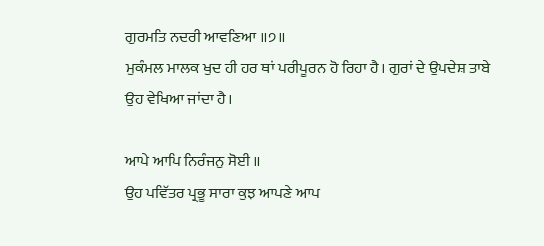ਗੁਰਮਤਿ ਨਦਰੀ ਆਵਣਿਆ ॥੭॥
ਮੁਕੰਮਲ ਮਾਲਕ ਖੁਦ ਹੀ ਹਰ ਥਾਂ ਪਰੀਪੂਰਨ ਹੋ ਰਿਹਾ ਹੈ। ਗੁਰਾਂ ਦੇ ਉਪਦੇਸ਼ ਤਾਬੇ ਉਹ ਵੇਖਿਆ ਜਾਂਦਾ ਹੈ।

ਆਪੇ ਆਪਿ ਨਿਰੰਜਨੁ ਸੋਈ ॥
ਉਹ ਪਵਿੱਤਰ ਪ੍ਰਭੂ ਸਾਰਾ ਕੁਝ ਆਪਣੇ ਆਪ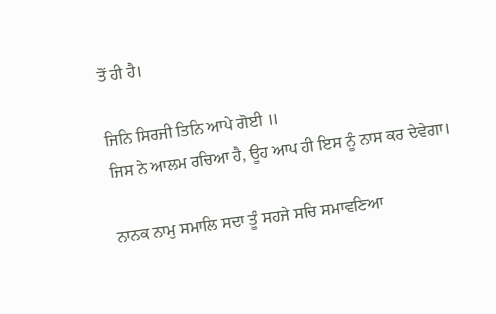ਤੋਂ ਹੀ ਹੈ।

ਜਿਨਿ ਸਿਰਜੀ ਤਿਨਿ ਆਪੇ ਗੋਈ ॥
ਜਿਸ ਨੇ ਆਲਮ ਰਚਿਆ ਹੈ, ਊਹ ਆਪ ਹੀ ਇਸ ਨੂੰ ਨਾਸ ਕਰ ਦੇਵੇਗਾ।

ਨਾਨਕ ਨਾਮੁ ਸਮਾਲਿ ਸਦਾ ਤੂੰ ਸਹਜੇ ਸਚਿ ਸਮਾਵਣਿਆ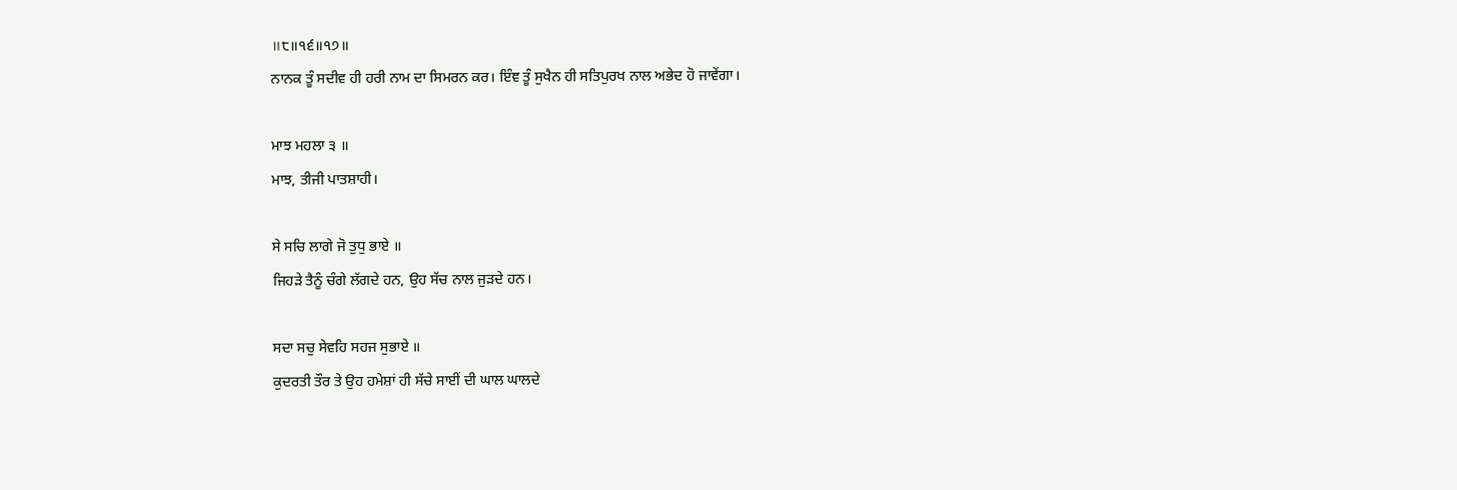॥੮॥੧੬॥੧੭॥
ਨਾਨਕ ਤੂੰ ਸਦੀਵ ਹੀ ਹਰੀ ਨਾਮ ਦਾ ਸਿਮਰਨ ਕਰ। ਇੰਞ ਤੂੰ ਸੁਖੈਨ ਹੀ ਸਤਿਪੁਰਖ ਨਾਲ ਅਭੇਦ ਹੋ ਜਾਵੇਂਗਾ।

ਮਾਝ ਮਹਲਾ ੩ ॥
ਮਾਝ, ਤੀਜੀ ਪਾਤਸ਼ਾਹੀ।

ਸੇ ਸਚਿ ਲਾਗੇ ਜੋ ਤੁਧੁ ਭਾਏ ॥
ਜਿਹੜੇ ਤੈਨੂੰ ਚੰਗੇ ਲੱਗਦੇ ਹਨ, ਉਹ ਸੱਚ ਨਾਲ ਜੁੜਦੇ ਹਨ।

ਸਦਾ ਸਚੁ ਸੇਵਹਿ ਸਹਜ ਸੁਭਾਏ ॥
ਕੁਦਰਤੀ ਤੌਰ ਤੇ ਉਹ ਹਮੇਸ਼ਾਂ ਹੀ ਸੱਚੇ ਸਾਈਂ ਦੀ ਘਾਲ ਘਾਲਦੇ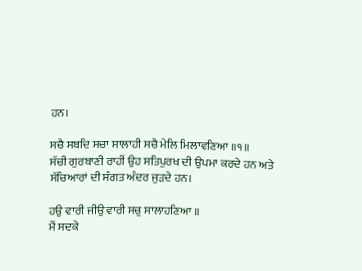ਹਨ।

ਸਚੈ ਸਬਦਿ ਸਚਾ ਸਾਲਾਹੀ ਸਚੈ ਮੇਲਿ ਮਿਲਾਵਣਿਆ ॥੧॥
ਸੱਚੀ ਗੁਰਬਾਣੀ ਰਾਹੀਂ ਉਹ ਸਤਿਪੁਰਖ ਦੀ ਉਪਮਾ ਕਰਦੇ ਹਨ ਅਤੇ ਸੱਚਿਆਰਾਂ ਦੀ ਸੰਗਤ ਅੰਦਰ ਜੁੜਦੇ ਹਨ।

ਹਉ ਵਾਰੀ ਜੀਉ ਵਾਰੀ ਸਚੁ ਸਾਲਾਹਣਿਆ ॥
ਮੈਂ ਸਦਕੇ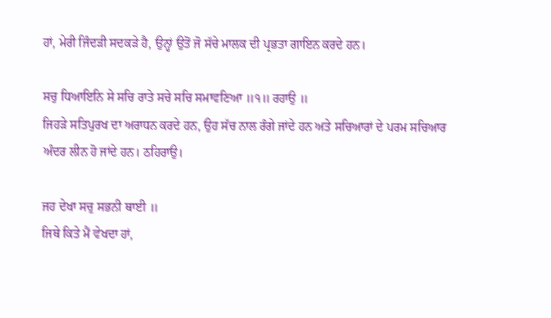ਹਾਂ, ਮੇਰੀ ਜਿੰਦੜੀ ਸਦਕੜੇ ਹੈ, ਉਨ੍ਹਾਂ ਉਤੋਂ ਜੋ ਸੱਚੇ ਮਾਲਕ ਦੀ ਪ੍ਰਭਤਾ ਗਾਇਨ ਕਰਦੇ ਹਨ।

ਸਚੁ ਧਿਆਇਨਿ ਸੇ ਸਚਿ ਰਾਤੇ ਸਚੇ ਸਚਿ ਸਮਾਵਣਿਆ ॥੧॥ ਰਹਾਉ ॥
ਜਿਹੜੇ ਸਤਿਪੁਰਖ ਦਾ ਅਰਾਧਨ ਕਰਦੇ ਹਨ, ਉਹ ਸੱਚ ਨਾਲ ਰੰਗੇ ਜਾਂਦੇ ਹਨ ਅਤੇ ਸਚਿਆਰਾਂ ਦੇ ਪਰਮ ਸਚਿਆਰ ਅੰਦਰ ਲੀਨ ਹੋ ਜਾਂਦੇ ਹਨ। ਠਹਿਰਾਉ।

ਜਹ ਦੇਖਾ ਸਚੁ ਸਭਨੀ ਥਾਈ ॥
ਜਿਥੇ ਕਿਤੇ ਮੈਂ ਵੇਖਦਾ ਹਾਂ,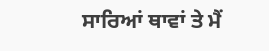ਸਾਰਿਆਂ ਥਾਵਾਂ ਤੇ ਮੈਂ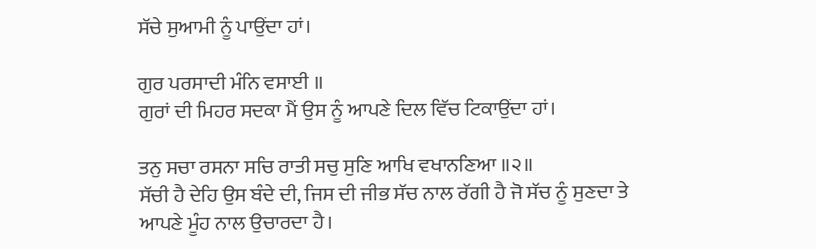ਸੱਚੇ ਸੁਆਮੀ ਨੂੰ ਪਾਉਂਦਾ ਹਾਂ।

ਗੁਰ ਪਰਸਾਦੀ ਮੰਨਿ ਵਸਾਈ ॥
ਗੁਰਾਂ ਦੀ ਮਿਹਰ ਸਦਕਾ ਮੈਂ ਉਸ ਨੂੰ ਆਪਣੇ ਦਿਲ ਵਿੱਚ ਟਿਕਾਉਂਦਾ ਹਾਂ।

ਤਨੁ ਸਚਾ ਰਸਨਾ ਸਚਿ ਰਾਤੀ ਸਚੁ ਸੁਣਿ ਆਖਿ ਵਖਾਨਣਿਆ ॥੨॥
ਸੱਚੀ ਹੈ ਦੇਹਿ ਉਸ ਬੰਦੇ ਦੀ, ਜਿਸ ਦੀ ਜੀਭ ਸੱਚ ਨਾਲ ਰੱਗੀ ਹੈ ਜੋ ਸੱਚ ਨੂੰ ਸੁਣਦਾ ਤੇ ਆਪਣੇ ਮੂੰਹ ਨਾਲ ਉਚਾਰਦਾ ਹੈ।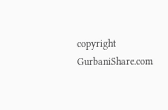copyright GurbaniShare.com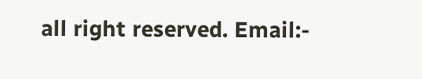all right reserved. Email:-